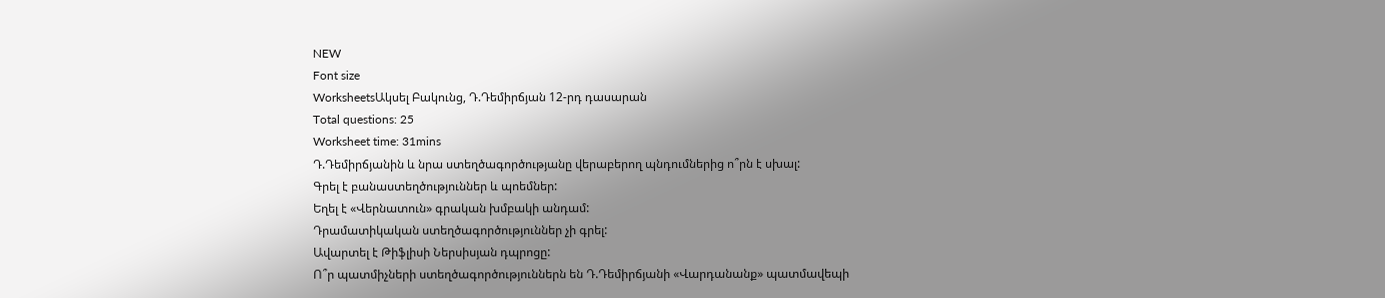NEW
Font size
WorksheetsԱկսել Բակունց, Դ.Դեմիրճյան 12-րդ դասարան
Total questions: 25
Worksheet time: 31mins
Դ.Դեմիրճյանին և նրա ստեղծագործությանը վերաբերող պնդումներից ո՞րն է սխալ:
Գրել է բանաստեղծություններ և պոեմներ:
Եղել է «Վերնատուն» գրական խմբակի անդամ:
Դրամատիկական ստեղծագործություններ չի գրել:
Ավարտել է Թիֆլիսի Ներսիսյան դպրոցը:
Ո՞ր պատմիչների ստեղծագործություններն են Դ.Դեմիրճյանի «Վարդանանք» պատմավեպի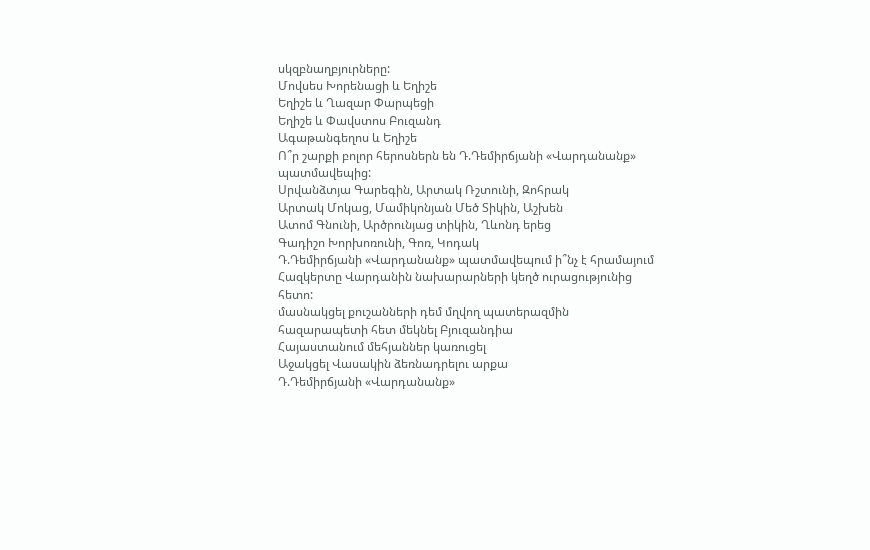սկզբնաղբյուրները:
Մովսես Խորենացի և Եղիշե
Եղիշե և Ղազար Փարպեցի
Եղիշե և Փավստոս Բուզանդ
Ագաթանգեղոս և Եղիշե
Ո՞ր շարքի բոլոր հերոսներն են Դ.Դեմիրճյանի «Վարդանանք» պատմավեպից:
Սրվանձտյա Գարեգին, Արտակ Ռշտունի, Զոհրակ
Արտակ Մոկաց, Մամիկոնյան Մեծ Տիկին, Աշխեն
Ատոմ Գնունի, Արծրունյաց տիկին, Ղևոնդ երեց
Գադիշո Խորխոռունի, Գոռ, Կոդակ
Դ.Դեմիրճյանի «Վարդանանք» պատմավեպում ի՞նչ է հրամայում Հազկերտը Վարդանին նախարարների կեղծ ուրացությունից հետո:
մասնակցել քուշանների դեմ մղվող պատերազմին
հազարապետի հետ մեկնել Բյուզանդիա
Հայաստանում մեհյաններ կառուցել
Աջակցել Վասակին ձեռնադրելու արքա
Դ.Դեմիրճյանի «Վարդանանք»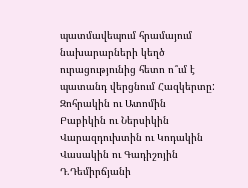պատմավեպում հրամայում նախարարների կեղծ ուրացությունից հետո ո՞ւմ է պատանդ վերցնում Հազկերտը:
Զոհրակին ու Ատոմին
Բաբիկին ու Ներսիկին
Վարազդուխտին ու Կոդակին
Վասակին ու Գադիշոյին
Դ.Դեմիրճյանի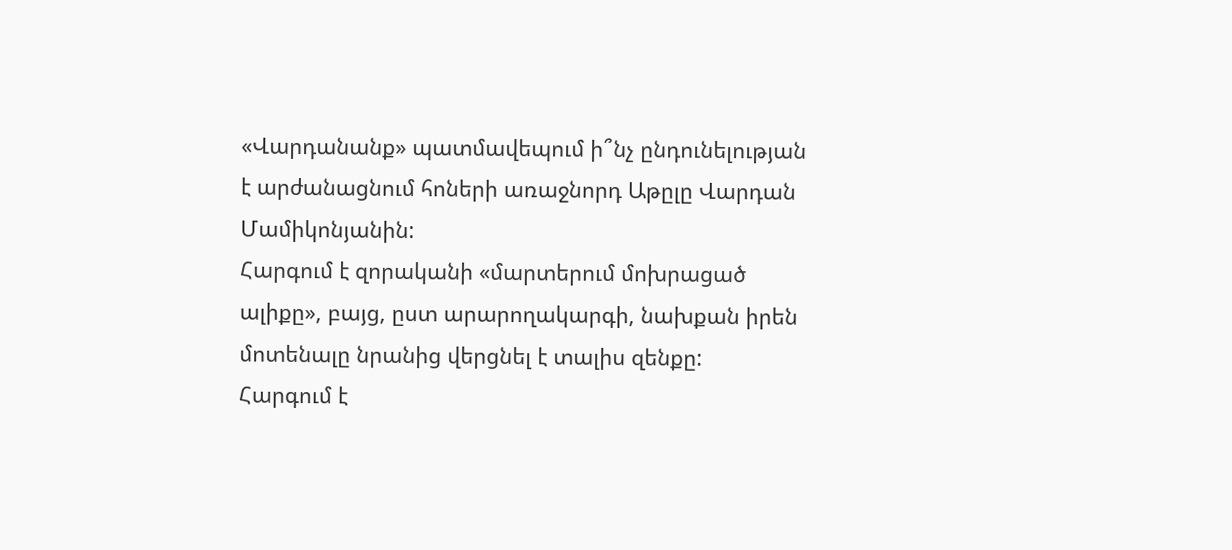«Վարդանանք» պատմավեպում ի՞նչ ընդունելության է արժանացնում հոների առաջնորդ Աթըլը Վարդան Մամիկոնյանին:
Հարգում է զորականի «մարտերում մոխրացած ալիքը», բայց, ըստ արարողակարգի, նախքան իրեն մոտենալը նրանից վերցնել է տալիս զենքը:
Հարգում է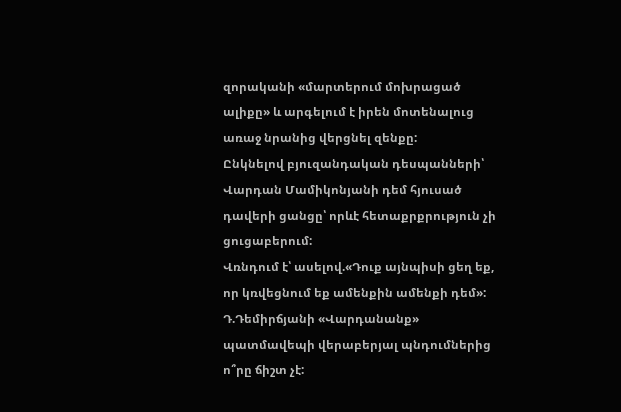զորականի «մարտերում մոխրացած ալիքը» և արգելում է իրեն մոտենալուց առաջ նրանից վերցնել զենքը:
Ընկնելով բյուզանդական դեսպանների՝ Վարդան Մամիկոնյանի դեմ հյուսած դավերի ցանցը՝ որևէ հետաքրքրություն չի ցուցաբերում:
Վռնդում է՝ ասելով.«Դուք այնպիսի ցեղ եք, որ կռվեցնում եք ամենքին ամենքի դեմ»:
Դ.Դեմիրճյանի «Վարդանանք» պատմավեպի վերաբերյալ պնդումներից ո՞րը ճիշտ չէ: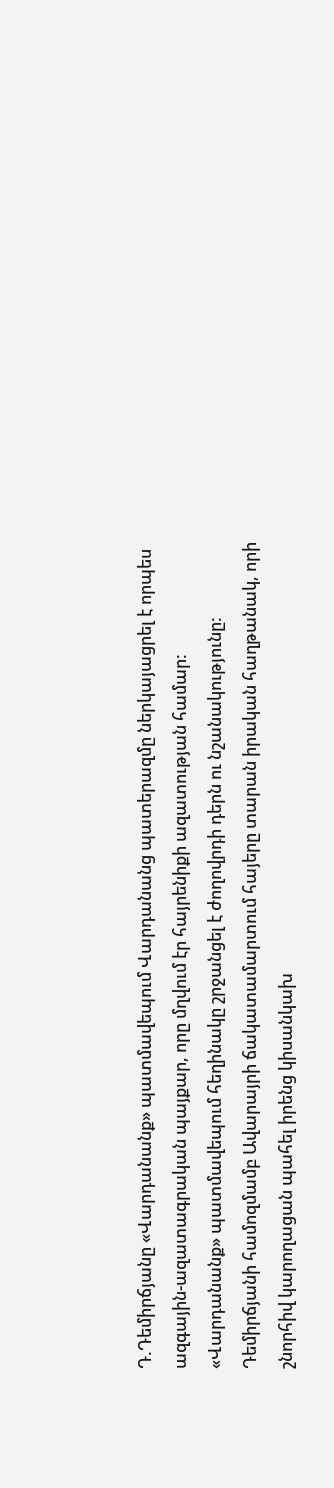Դ.Դեմիրճյանը «Վարդանանք» պատմավեպում Վարդանանց պատերազմը ներկայացրել է որպես ազգային-ազատագրական պայքար, որը մղվում էր հայրենիքի ազատության համար:
«Վարդանանք» պատմավեպում հեղինակը շրջանցել է ժողովրդի դերն ու նշանակությունը:
Դեմիրճյանի համոզմամբ Ավարայրի ճակատամարտում հայերը տարան իրական հաղթանակ, որի շնորհիվ կարողացան պահել իրենց կիսանկախ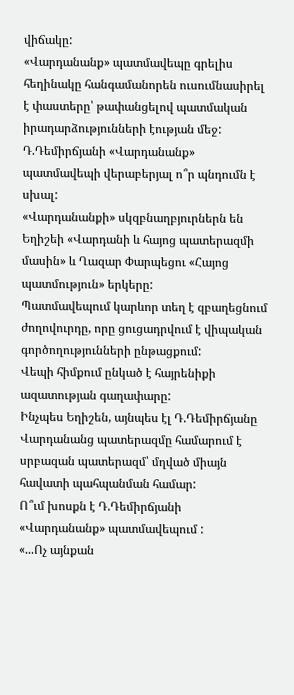վիճակը:
«Վարդանանք» պատմավեպը գրելիս հեղինակը հանգամանորեն ուսումնասիրել է փաստերը՝ թափանցելով պատմական իրադարձությունների էության մեջ:
Դ.Դեմիրճյանի «Վարդանանք» պատմավեպի վերաբերյալ ո՞ր պնդումն է սխալ:
«Վարդանանքի» սկզբնաղբյուրներն են Եղիշեի «Վարդանի և հայոց պատերազմի մասին» և Ղազար Փարպեցու «Հայոց պատմություն» երկերը:
Պատմավեպում կարևոր տեղ է զբաղեցնում ժողովուրդը, որը ցուցադրվում է վիպական գործողությունների ընթացքում:
Վեպի հիմքում ընկած է հայրենիքի ազատության գաղափարը:
Ինչպես Եղիշեն, այնպես էլ Դ.Դեմիրճյանը Վարդանանց պատերազմը համարում է սրբազան պատերազմ՝ մղված միայն հավատի պահպանման համար:
Ո՞ւմ խոսքն է Դ.Դեմիրճյանի «Վարդանանք» պատմավեպում :
«...Ոչ այնքան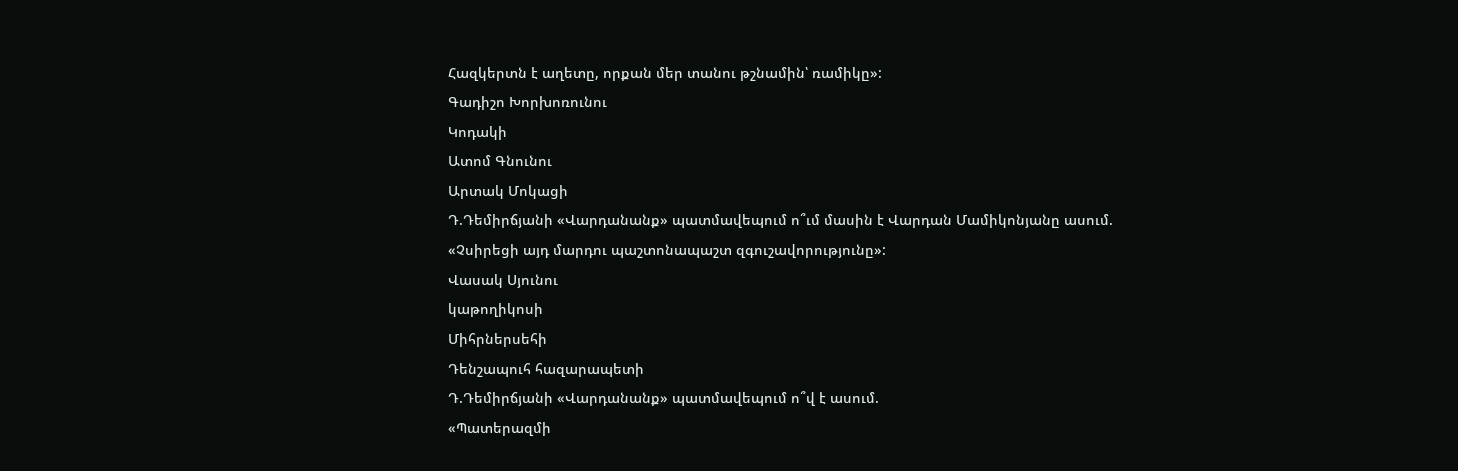Հազկերտն է աղետը, որքան մեր տանու թշնամին՝ ռամիկը»:
Գադիշո Խորխոռունու
Կոդակի
Ատոմ Գնունու
Արտակ Մոկացի
Դ.Դեմիրճյանի «Վարդանանք» պատմավեպում ո՞ւմ մասին է Վարդան Մամիկոնյանը ասում.
«Չսիրեցի այդ մարդու պաշտոնապաշտ զգուշավորությունը»:
Վասակ Սյունու
կաթողիկոսի
Միհրներսեհի
Դենշապուհ հազարապետի
Դ.Դեմիրճյանի «Վարդանանք» պատմավեպում ո՞վ է ասում.
«Պատերազմի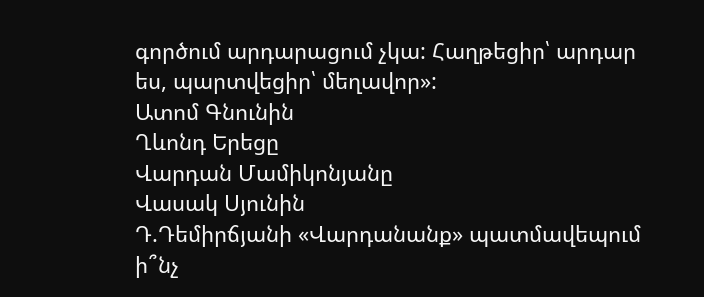գործում արդարացում չկա: Հաղթեցիր՝ արդար ես, պարտվեցիր՝ մեղավոր»:
Ատոմ Գնունին
Ղևոնդ Երեցը
Վարդան Մամիկոնյանը
Վասակ Սյունին
Դ.Դեմիրճյանի «Վարդանանք» պատմավեպում ի՞նչ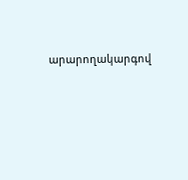արարողակարգով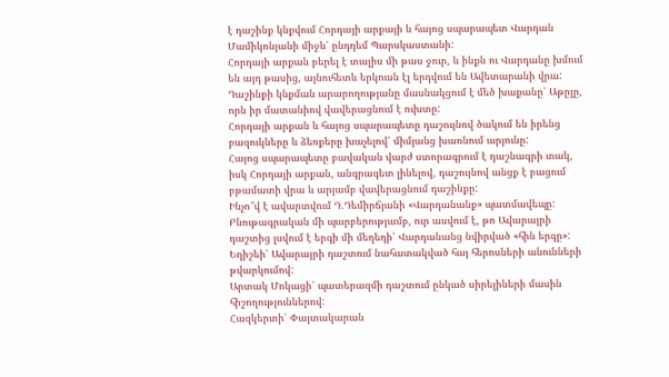է դաշինք կնքվում Հորդայի արքայի և հայոց սպարապետ Վարդան Մամիկոնյանի միջև՝ ընդդեմ Պարսկաստանի:
Հորդայի արքան բերել է տալիս մի թաս ջուր, և ինքն ու Վարդանը խմում են այդ թասից, այնուհետև երկուսն էլ երդվում են Ավետարանի վրա:
Դաշինքի կնքման արարողությանը մասնակցում է մեծ խաքանը՝ Աթըլը, որն իր մատանիով վավերացնում է ուխտը:
Հորդայի արքան և հայոց սպարապետը դաշույնով ծակում են իրենց բազուկները և ձեռքերը խաչելով՝ միմյանց խառնում արյունը:
Հայոց սպարապետը բավական վարժ ստորագրում է դաշնագրի տակ, իսկ Հորդայի արքան, անգրագետ լինելով, դաշույնով անցք է բացում բթամատի վրա և արյամբ վավերացնում դաշինքը:
Ինչո՞վ է ավարտվում Դ.Դեմիրճյանի «Վարդանանք» պատմավեպը:
Բնութագրական մի պարբերությամբ, ուր ասվում է, թո Ավարայրի դաշտից լսվում է երգի մի մեղեդի՝ Վարդանանց նվիրված «հին երգը»:
Եղիշեի՝ Ավարայրի դաշտում նահատակված հայ հերոսների անունների թվարկումով:
Արտակ Մոկացի՝ պատերազմի դաշտում ընկած սիրելիների մասին հիշողություններով:
Հազկերտի՝ Փայտակարան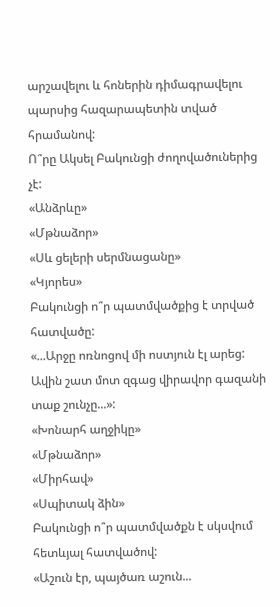արշավելու և հոներին դիմագրավելու պարսից հազարապետին տված հրամանով:
Ո՞րը Ակսել Բակունցի ժողովածուներից չէ:
«Անձրևը»
«Մթնաձոր»
«Սև ցելերի սերմնացանը»
«Կյորես»
Բակունցի ո՞ր պատմվածքից է տրված հատվածը:
«...Արջը ոռնոցով մի ոստյուն էլ արեց: Ավին շատ մոտ զգաց վիրավոր գազանի տաք շունչը...»:
«Խոնարհ աղջիկը»
«Մթնաձոր»
«Միրհավ»
«Սպիտակ ձին»
Բակունցի ո՞ր պատմվածքն է սկսվում հետևյալ հատվածով:
«Աշուն էր, պայծառ աշուն...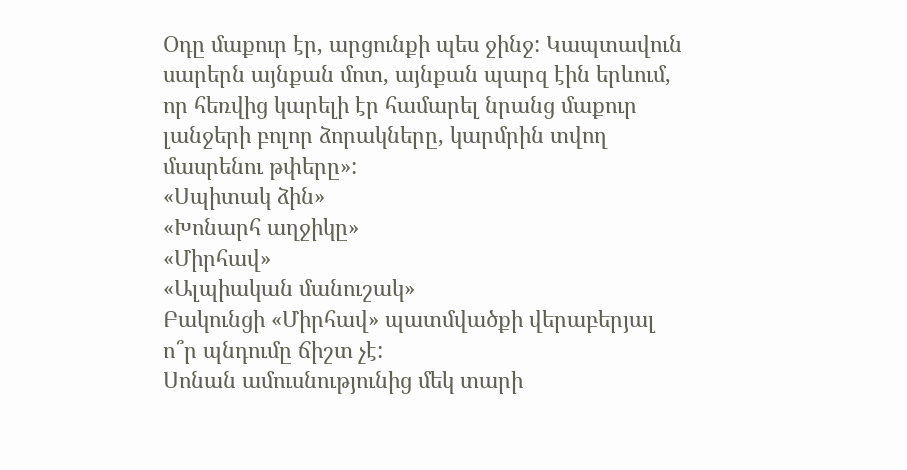Օդը մաքուր էր, արցունքի պես ջինջ: Կապտավուն սարերն այնքան մոտ, այնքան պարզ էին երևում, որ հեռվից կարելի էր համարել նրանց մաքուր լանջերի բոլոր ձորակները, կարմրին տվող մասրենու թփերը»:
«Սպիտակ ձին»
«Խոնարհ աղջիկը»
«Միրհավ»
«Ալպիական մանուշակ»
Բակունցի «Միրհավ» պատմվածքի վերաբերյալ ո՞ր պնդումը ճիշտ չէ:
Սոնան ամուսնությունից մեկ տարի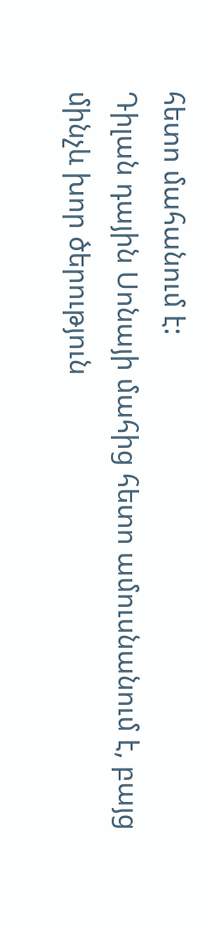հետո մահանում է:
Դիլան դային Սոնայի մահից հետո ամուսնանում է, բայց մինչև խոր ծերություն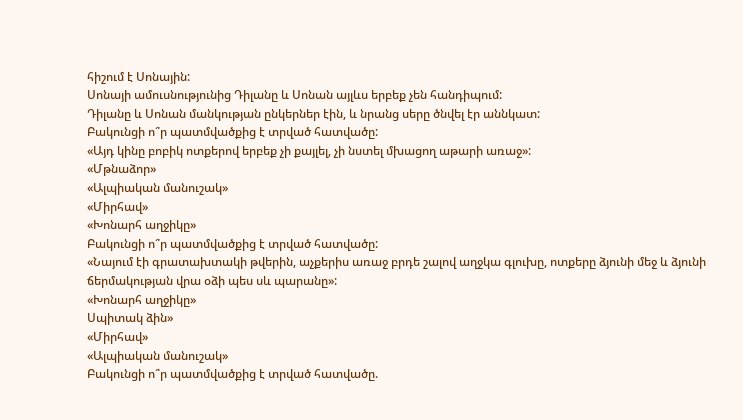հիշում է Սոնային:
Սոնայի ամուսնությունից Դիլանը և Սոնան այլևս երբեք չեն հանդիպում:
Դիլանը և Սոնան մանկության ընկերներ էին, և նրանց սերը ծնվել էր աննկատ:
Բակունցի ո՞ր պատմվածքից է տրված հատվածը:
«Այդ կինը բոբիկ ոտքերով երբեք չի քայլել, չի նստել մխացող աթարի առաջ»:
«Մթնաձոր»
«Ալպիական մանուշակ»
«Միրհավ»
«Խոնարհ աղջիկը»
Բակունցի ո՞ր պատմվածքից է տրված հատվածը:
«Նայում էի գրատախտակի թվերին, աչքերիս առաջ բրդե շալով աղջկա գլուխը, ոտքերը ձյունի մեջ և ձյունի ճերմակության վրա օձի պես սև պարանը»:
«Խոնարհ աղջիկը»
Սպիտակ ձին»
«Միրհավ»
«Ալպիական մանուշակ»
Բակունցի ո՞ր պատմվածքից է տրված հատվածը.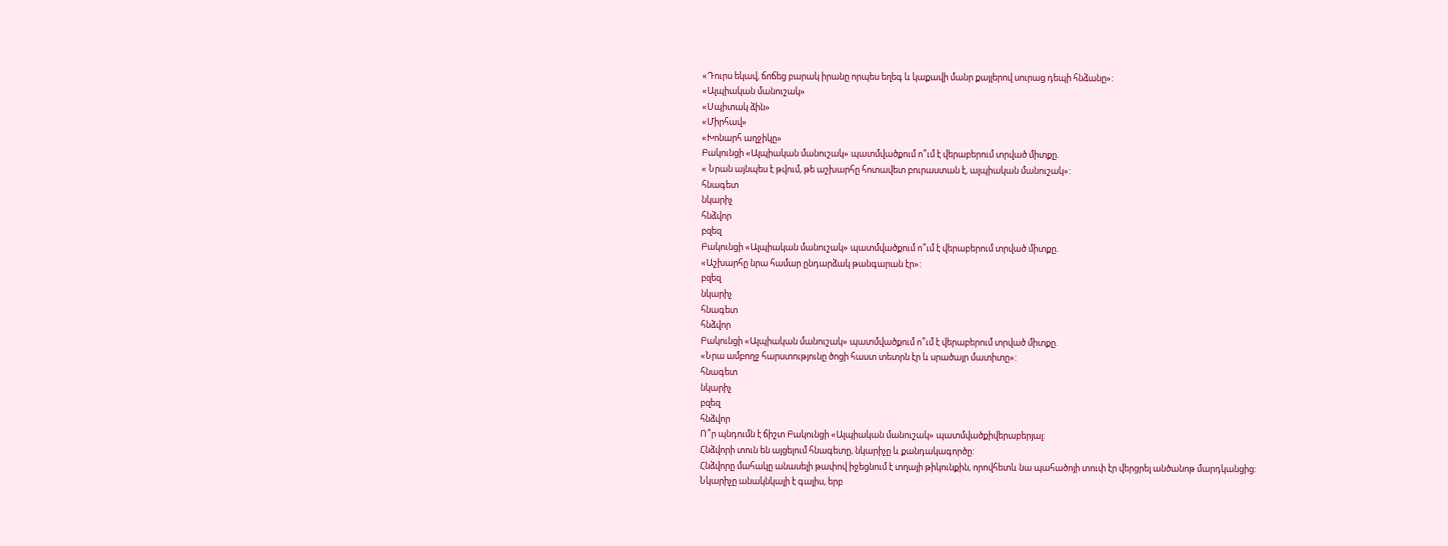«Դուրս եկավ, ճոճեց բարակ իրանը որպես եղեգ և կաքավի մանր քայլերով սուրաց դեպի հնձանը»:
«Ալպիական մանուշակ»
«Սպիտակ ձին»
«Միրհավ»
«Խոնարհ աղջիկը»
Բակունցի «Ալպիական մանուշակ» պատմվածքում ո՞ւմ է վերաբերում տրված միտքը.
« Նրան այնպես է թվում, թե աշխարհը հոտավետ բուրաստան է, ալպիական մանուշակ»:
հնագետ
նկարիչ
հնձվոր
բզեզ
Բակունցի «Ալպիական մանուշակ» պատմվածքում ո՞ւմ է վերաբերում տրված միտքը.
«Աշխարհը նրա համար ընդարձակ թանգարան էր»:
բզեզ
նկարիչ
հնագետ
հնձվոր
Բակունցի «Ալպիական մանուշակ» պատմվածքում ո՞ւմ է վերաբերում տրված միտքը.
«Նրա ամբողջ հարստությունը ծոցի հաստ տետրն էր և սրածայր մատիտը»:
հնագետ
նկարիչ
բզեզ
հնձվոր
Ո՞ր պնդումն է ճիշտ Բակունցի «Ալպիական մանուշակ» պատմվածքիվերաբերյալ:
Հնձվորի տուն են այցելում հնագետը, նկարիչը և քանդակագործը:
Հնձվորը մահակը անասելի թափով իջեցնում է տղայի թիկունքին, որովհետև նա պահածոյի տուփ էր վերցրել անծանոթ մարդկանցից:
Նկարիչը անակնկալի է գալիս, երբ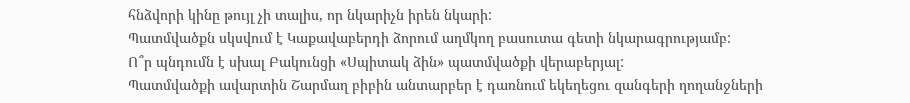հնձվորի կինը թույլ չի տալիս, որ նկարիչն իրեն նկարի:
Պատմվածքն սկսվում է Կաքավաբերդի ձորում աղմկող բասուտա գետի նկարագրությամբ:
Ո՞ր պնդումն է սխալ Բակունցի «Սպիտակ ձին» պատմվածքի վերաբերյալ:
Պատմվածքի ավարտին Շարմաղ բիբին անտարբեր է դառնում եկեղեցու զանգերի ղողանջների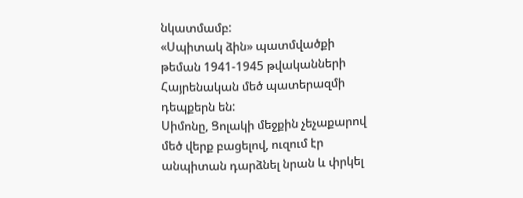նկատմամբ:
«Սպիտակ ձին» պատմվածքի թեման 1941-1945 թվականների Հայրենական մեծ պատերազմի դեպքերն են:
Սիմոնը, Ցոլակի մեջքին չեչաքարով մեծ վերք բացելով, ուզում էր անպիտան դարձնել նրան և փրկել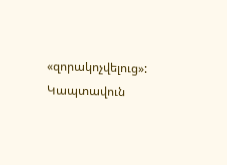«զորակոչվելուց»:
Կապտավուն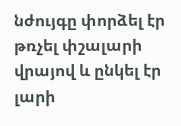նժույգը փորձել էր թռչել փշալարի վրայով և ընկել էր լարի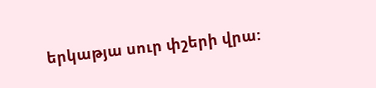երկաթյա սուր փշերի վրա: